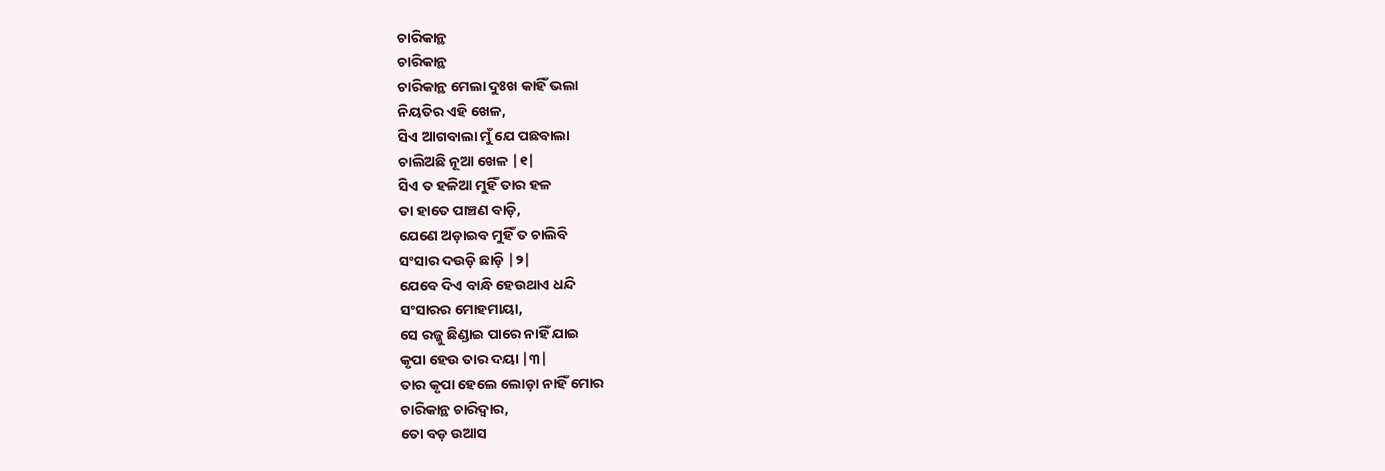ଚାରିକାନ୍ଥ
ଚାରିକାନ୍ଥ
ଚାରିକାନ୍ଥ ମେଲା ଦୁଃଖ କାହିଁ ଭଲା
ନିୟତିର ଏହି ଖେଳ,
ସିଏ ଆଗବାଲା ମୁଁ ଯେ ପଛବାଲା
ଚାଲିଅଛି ନୂଆ ଖେଳ |୧|
ସିଏ ତ ହଳିଆ ମୁହିଁ ତାର ହଳ
ତା ହାତେ ପାଞ୍ଚଣ ବାଡ଼ି,
ଯେଣେ ଅଡ଼ାଇବ ମୁହିଁ ତ ଚାଲିବି
ସଂସାର ଦଉଡ଼ି ଛାଡ଼ି |୨|
ଯେବେ ଦିଏ ବାନ୍ଧି ହେଉଥାଏ ଧନ୍ଦି
ସଂସାରର ମୋହମାୟା,
ସେ ରଜ୍ଜୁ ଛିଣ୍ଡାଇ ପାରେ ନାହିଁ ଯାଇ
କୃପା ହେଉ ତାର ଦୟା |୩|
ତାର କୃପା ହେଲେ ଲୋଡ଼ା ନାହିଁ ମୋର
ଚାରିକାନ୍ଥ ଚାରିଦ୍ବାର,
ତୋ ବଡ଼ ଉଆସ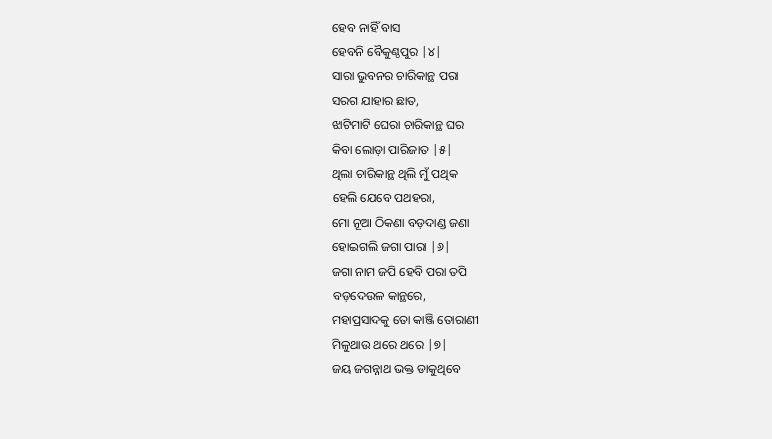ହେବ ନାହିଁ ବାସ
ହେବନି ବୈକୁଣ୍ଠପୁର |୪|
ସାରା ଭୁବନର ଚାରିକାନ୍ଥ ପରା
ସରଗ ଯାହାର ଛାତ,
ଝାଟିମାଟି ଘେରା ଚାରିକାନ୍ଥ ଘର
କିବା ଲୋଡ଼ା ପାରିଜାତ |୫|
ଥିଲା ଚାରିକାନ୍ଥ ଥିଲି ମୁଁ ପଥିକ
ହେଲି ଯେବେ ପଥହରା,
ମୋ ନୂଆ ଠିକଣା ବଡ଼ଦାଣ୍ଡ ଜଣା
ହୋଇଗଲି ଜଗା ପାରା |୬|
ଜଗା ନାମ ଜପି ହେବି ପରା ତପି
ବଡ଼ଦେଉଳ କାନ୍ଥରେ,
ମହାପ୍ରସାଦକୁ ତୋ କାଞ୍ଜି ତୋରାଣୀ
ମିଳୁଥାଉ ଥରେ ଥରେ |୭|
ଜୟ ଜଗନ୍ନାଥ ଭକ୍ତ ଡାକୁଥିବେ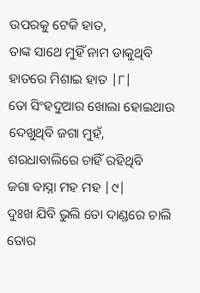ଉପରକୁ ଟେକି ହାତ,
ତାଙ୍କ ସାଥେ ମୁହିଁ ନାମ ଡାକୁଥିବି
ହାତରେ ମିଶାଇ ହାତ |୮|
ତୋ ସିଂହଦୁଆର ଖୋଲା ହୋଇଥାଉ
ଦେଖୁଥିବି ଜଗା ମୁହଁ,
ଶରଧାବାଲିରେ ଚାହିଁ ରହିଥିବି
ଜଗା ବାସ୍ନା ମହ ମହ |୯|
ଦୁଃଖ ଯିବି ଭୁଲି ତୋ ଦାଣ୍ଡରେ ଚାଲି
ତୋର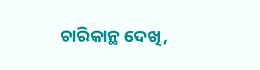ଚାରିକାନ୍ଥ ଦେଖି,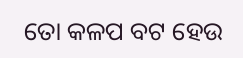ତୋ କଳପ ବଟ ହେଉ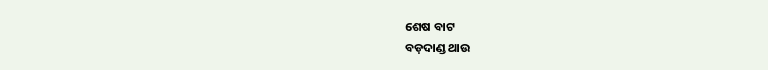ଶେଷ ବାଟ
ବଡ଼ଦାଣ୍ଡ ଥାଉ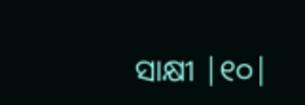ସାକ୍ଷୀ |୧୦|